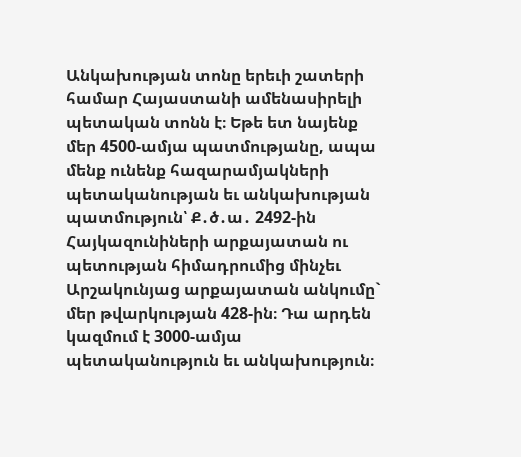Անկախության տոնը երեւի շատերի համար Հայաստանի ամենասիրելի պետական տոնն է։ Եթե ետ նայենք մեր 4500-ամյա պատմությանը, ապա մենք ունենք հազարամյակների պետականության եւ անկախության պատմություն՝ Ք․ծ․ա․ 2492-ին Հայկազունիների արքայատան ու պետության հիմադրումից մինչեւ Արշակունյաց արքայատան անկումը` մեր թվարկության 428-ին։ Դա արդեն կազմում է 3000-ամյա պետականություն եւ անկախություն։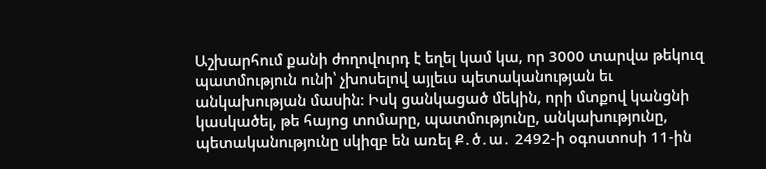Աշխարհում քանի ժողովուրդ է եղել կամ կա, որ 3000 տարվա թեկուզ պատմություն ունի՝ չխոսելով այլեւս պետականության եւ անկախության մասին։ Իսկ ցանկացած մեկին, որի մտքով կանցնի կասկածել, թե հայոց տոմարը, պատմությունը, անկախությունը, պետականությունը սկիզբ են առել Ք․ծ․ա․ 2492-ի օգոստոսի 11-ին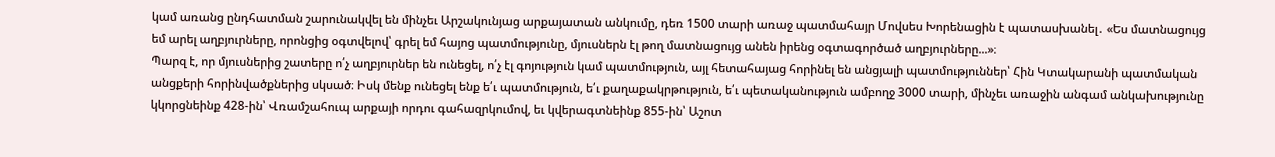կամ առանց ընդհատման շարունակվել են մինչեւ Արշակունյաց արքայատան անկումը, դեռ 1500 տարի առաջ պատմահայր Մովսես Խորենացին է պատասխանել․ «Ես մատնացույց եմ արել աղբյուրները, որոնցից օգտվելով՝ գրել եմ հայոց պատմությունը, մյուսներն էլ թող մատնացույց անեն իրենց օգտագործած աղբյուրները...»։
Պարզ է, որ մյուսներից շատերը ո՛չ աղբյուրներ են ունեցել, ո՛չ էլ գոյություն կամ պատմություն, այլ հետահայաց հորինել են անցյալի պատմություններ՝ Հին Կտակարանի պատմական անցքերի հորինվածքներից սկսած։ Իսկ մենք ունեցել ենք ե՛ւ պատմություն, ե՛ւ քաղաքակրթություն, ե՛ւ պետականություն ամբողջ 3000 տարի, մինչեւ առաջին անգամ անկախությունը կկորցնեինք 428-ին՝ Վռամշահուպ արքայի որդու գահազրկումով, եւ կվերագտնեինք 855-ին՝ Աշոտ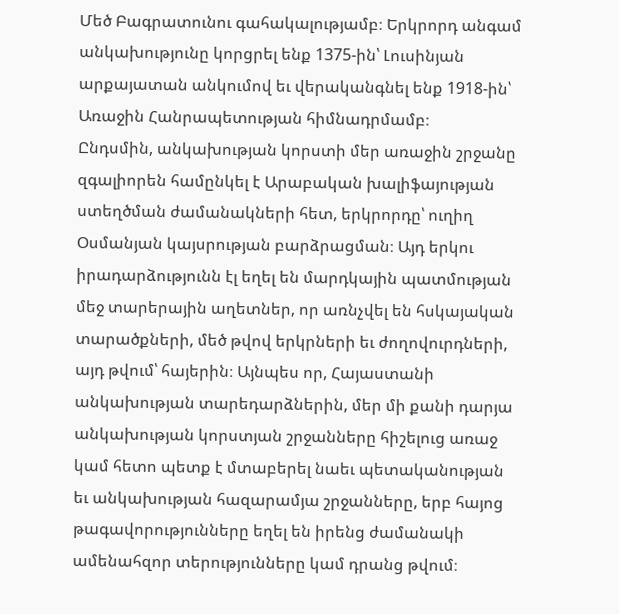Մեծ Բագրատունու գահակալությամբ։ Երկրորդ անգամ անկախությունը կորցրել ենք 1375-ին՝ Լուսինյան արքայատան անկումով եւ վերականգնել ենք 1918-ին՝ Առաջին Հանրապետության հիմնադրմամբ։
Ընդսմին, անկախության կորստի մեր առաջին շրջանը զգալիորեն համընկել է Արաբական խալիֆայության ստեղծման ժամանակների հետ, երկրորդը՝ ուղիղ Օսմանյան կայսրության բարձրացման։ Այդ երկու իրադարձությունն էլ եղել են մարդկային պատմության մեջ տարերային աղետներ, որ առնչվել են հսկայական տարածքների, մեծ թվով երկրների եւ ժողովուրդների, այդ թվում՝ հայերին։ Այնպես որ, Հայաստանի անկախության տարեդարձներին, մեր մի քանի դարյա անկախության կորստյան շրջանները հիշելուց առաջ կամ հետո պետք է մտաբերել նաեւ պետականության եւ անկախության հազարամյա շրջանները, երբ հայոց թագավորությունները եղել են իրենց ժամանակի ամենահզոր տերությունները կամ դրանց թվում։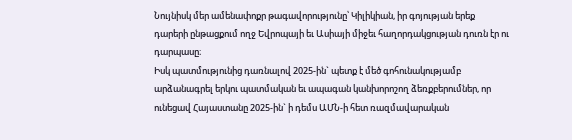Նույնիսկ մեր ամենափոքր թագավորությունը՝ Կիլիկիան, իր գոյության երեք դարերի ընթացքում ողջ Եվրոպայի եւ Ասիայի միջեւ հաղորդակցության դուռն էր ու դարպասը։
Իսկ պատմությունից դառնալով 2025-ին` պետք է մեծ գոհունակությամբ արձանագրել երկու պատմական եւ ապագան կանխորոշող ձեռքբերումներ, որ ունեցավ Հայաստանը 2025-ին` ի դեմս ԱՄՆ-ի հետ ռազմավարական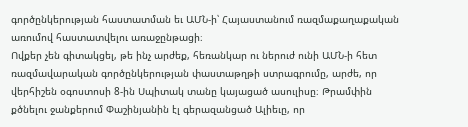գործընկերության հաստատման եւ ԱՄՆ-ի՝ Հայաստանում ռազմաքաղաքական առումով հաստատվելու առաջընթացի։
Ովքեր չեն գիտակցել, թե ինչ արժեք, հեռանկար ու ներուժ ունի ԱՄՆ-ի հետ ռազմավարական գործընկերության փաստաթղթի ստրագրումը, արժե, որ վերհիշեն օգոստոսի 8-ին Սպիտակ տանը կայացած ասուլիսը։ Թրամփին քծնելու ջանքերում Փաշինյանին էլ գերազանցած Ալիեւը, որ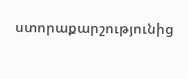ստորաքարշությունից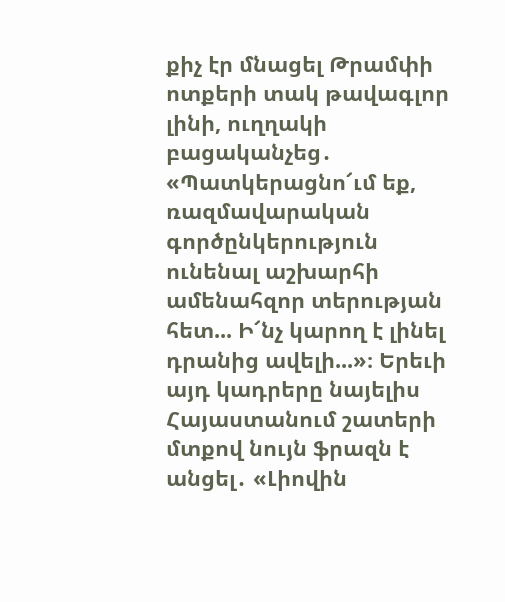քիչ էր մնացել Թրամփի ոտքերի տակ թավագլոր լինի, ուղղակի բացականչեց․ «Պատկերացնո՜ւմ եք, ռազմավարական գործընկերություն ունենալ աշխարհի ամենահզոր տերության հետ... Ի՜նչ կարող է լինել դրանից ավելի...»։ Երեւի այդ կադրերը նայելիս Հայաստանում շատերի մտքով նույն ֆրազն է անցել․ «Լիովին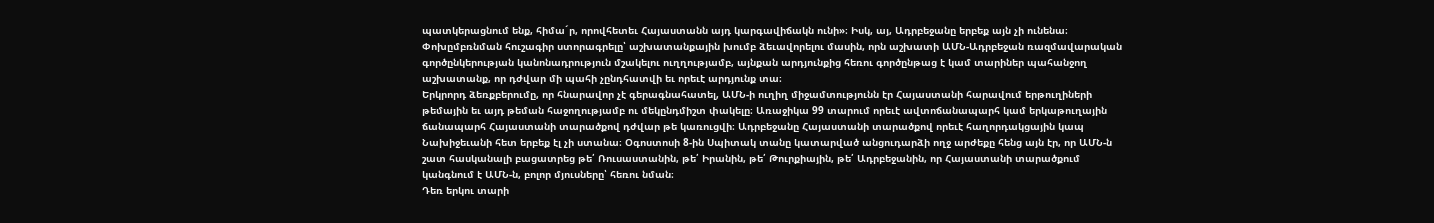պատկերացնում ենք, հիմա´ր, որովհետեւ Հայաստանն այդ կարգավիճակն ունի»։ Իսկ, այ, Ադրբեջանը երբեք այն չի ունենա։ Փոխըմբռնման հուշագիր ստորագրելը՝ աշխատանքային խումբ ձեւավորելու մասին, որն աշխատի ԱՄՆ-Ադրբեջան ռազմավարական գործընկերության կանոնադրություն մշակելու ուղղությամբ, այնքան արդյունքից հեռու գործընթաց է կամ տարիներ պահանջող աշխատանք, որ դժվար մի պահի չընդհատվի եւ որեւէ արդյունք տա։
Երկրորդ ձեռքբերումը, որ հնարավոր չէ գերագնահատել, ԱՄՆ-ի ուղիղ միջամտությունն էր Հայաստանի հարավում երթուղիների թեմային եւ այդ թեման հաջողությամբ ու մեկընդմիշտ փակելը։ Առաջիկա 99 տարում որեւէ ավտոճանապարհ կամ երկաթուղային ճանապարհ Հայաստանի տարածքով դժվար թե կառուցվի։ Ադրբեջանը Հայաստանի տարածքով որեւէ հաղորդակցային կապ Նախիջեւանի հետ երբեք էլ չի ստանա։ Օգոստոսի 8-ին Սպիտակ տանը կատարված անցուդարձի ողջ արժեքը հենց այն էր, որ ԱՄՆ-ն շատ հասկանալի բացատրեց թե՛ Ռուսաստանին, թե՛ Իրանին, թե՛ Թուրքիային, թե՛ Ադրբեջանին, որ Հայաստանի տարածքում կանգնում է ԱՄՆ-ն, բոլոր մյուսները՝ հեռու նման։
Դեռ երկու տարի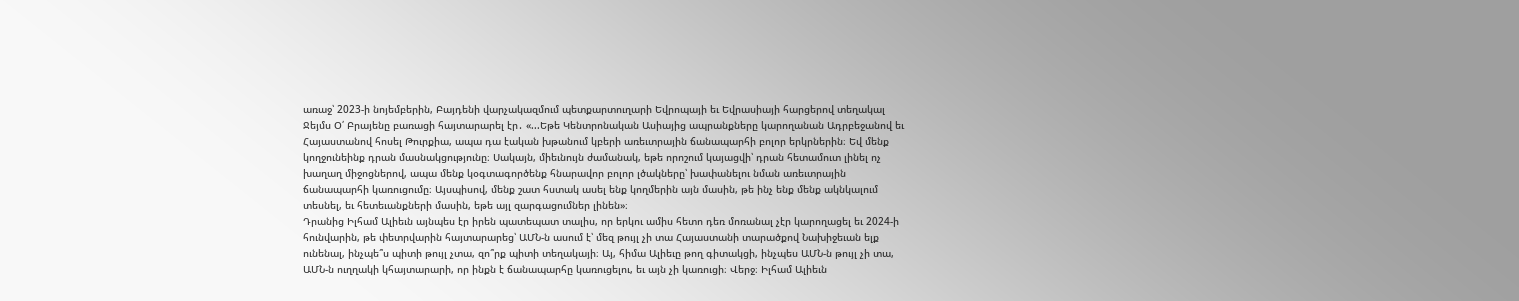առաջ՝ 2023-ի նոյեմբերին, Բայդենի վարչակազմում պետքարտուղարի Եվրոպայի եւ Եվրասիայի հարցերով տեղակալ Ջեյմս Օ՛ Բրայենը բառացի հայտարարել էր․ «...Եթե Կենտրոնական Ասիայից ապրանքները կարողանան Ադրբեջանով եւ Հայաստանով հոսել Թուրքիա, ապա դա էական խթանում կբերի առեւտրային ճանապարհի բոլոր երկրներին։ Եվ մենք կողջունեինք դրան մասնակցությունը։ Սակայն, միեւնույն ժամանակ, եթե որոշում կայացվի՝ դրան հետամուտ լինել ոչ խաղաղ միջոցներով, ապա մենք կօգտագործենք հնարավոր բոլոր լծակները՝ խափանելու նման առեւտրային ճանապարհի կառուցումը։ Այսպիսով, մենք շատ հստակ ասել ենք կողմերին այն մասին, թե ինչ ենք մենք ակնկալում տեսնել, եւ հետեւանքների մասին, եթե այլ զարգացումներ լինեն»։
Դրանից Իլհամ Ալիեւն այնպես էր իրեն պատեպատ տալիս, որ երկու ամիս հետո դեռ մոռանալ չէր կարողացել եւ 2024-ի հունվարին, թե փետրվարին հայտարարեց՝ ԱՄՆ-ն ասում է՝ մեզ թույլ չի տա Հայաստանի տարածքով Նախիջեւան ելք ունենալ, ինչպե՞ս պիտի թույլ չտա, զո՞րք պիտի տեղակայի։ Այ, հիմա Ալիեւը թող գիտակցի, ինչպես ԱՄՆ-ն թույլ չի տա, ԱՄՆ-ն ուղղակի կհայտարարի, որ ինքն է ճանապարհը կառուցելու, եւ այն չի կառուցի։ Վերջ։ Իլհամ Ալիեւն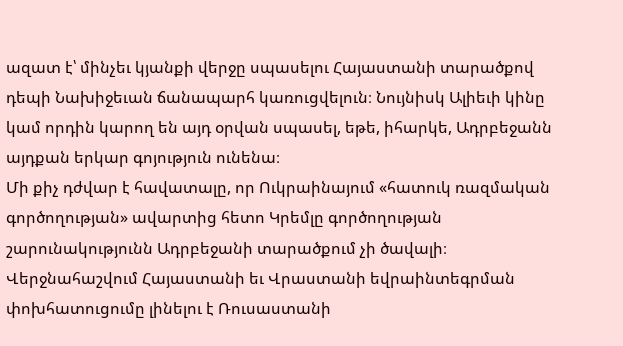ազատ է՝ մինչեւ կյանքի վերջը սպասելու Հայաստանի տարածքով դեպի Նախիջեւան ճանապարհ կառուցվելուն։ Նույնիսկ Ալիեւի կինը կամ որդին կարող են այդ օրվան սպասել, եթե, իհարկե, Ադրբեջանն այդքան երկար գոյություն ունենա։
Մի քիչ դժվար է հավատալը, որ Ուկրաինայում «հատուկ ռազմական գործողության» ավարտից հետո Կրեմլը գործողության շարունակությունն Ադրբեջանի տարածքում չի ծավալի։ Վերջնահաշվում Հայաստանի եւ Վրաստանի եվրաինտեգրման փոխհատուցումը լինելու է Ռուսաստանի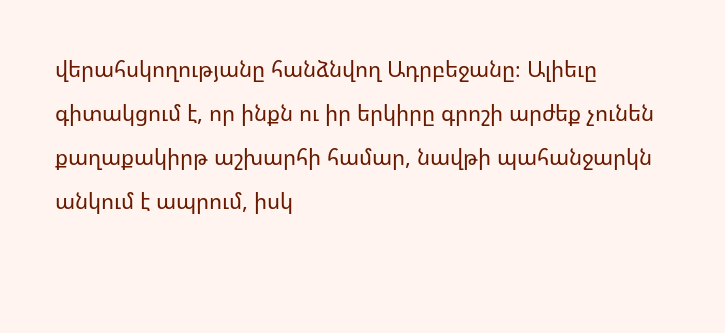վերահսկողությանը հանձնվող Ադրբեջանը։ Ալիեւը գիտակցում է, որ ինքն ու իր երկիրը գրոշի արժեք չունեն քաղաքակիրթ աշխարհի համար, նավթի պահանջարկն անկում է ապրում, իսկ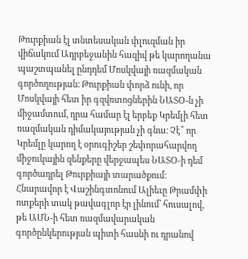Թուրքիան էլ տնտեսական փլուզման իր վիճակում Ադրբեջանին հազիվ թե կարողանա պաշտպանել ընդդեմ Մոսկվայի ռազմական գործողության։ Թուրքիան փորձ ունի, որ Մոսկվայի հետ իր գզվռտոցներին ՆԱՏՕ-ն չի միջամտում, դրա համար էլ երբեք Կրեմլի հետ ռազմական դիմակայության չի գնա։ Չէ՞ որ Կրեմլը կարող է օրուգիշեր շեփորահարվող միջուկային զենքերը վերջապես ՆԱՏՕ-ի դեմ գործադրել Թուրքիայի տարածքում։ Հնարավոր է Վաշինգտոնում Ալիեւը Թրամփի ոտքերի տակ թավագլոր էր լինում՝ հուսալով, թե ԱՄՆ-ի հետ ռազմավարական գործընկերության պիտի հասնի ու դրանով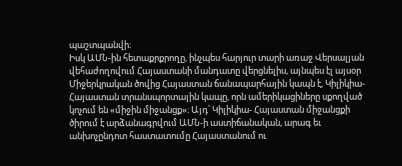պաշտպանվի։
Իսկ ԱՄՆ-ին հետաքրքրողը, ինչպես հարյուր տարի առաջ Վերսալյան վեհաժողովում Հայաստանի մանդատը վերցնելիս, այնպես էլ այսօր Միջերկրական ծովից Հայաստան ճանապարհային կապն է, Կիլիկիա-Հայաստան տրանսպորտային կապը, որն ամերիկացիները սքողված կոչում են «միջին միջանցք»։ Այդ՝ Կիլիկիա- Հայաստան միջանցքի ծիրում է արձանագրվում ԱՄՆ-ի աստիճանական, արագ եւ անխոչընդոտ հաստատումը Հայաստանում ու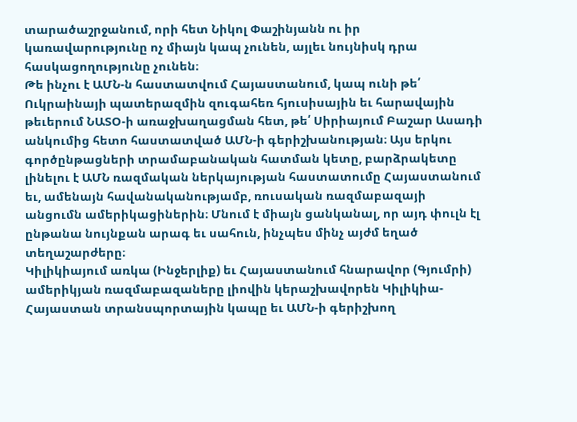տարածաշրջանում, որի հետ Նիկոլ Փաշինյանն ու իր կառավարությունը ոչ միայն կապ չունեն, այլեւ նույնիսկ դրա հասկացողությունը չունեն։
Թե ինչու է ԱՄՆ-ն հաստատվում Հայաստանում, կապ ունի թե՛ Ուկրաինայի պատերազմին զուգահեռ հյուսիսային եւ հարավային թեւերում ՆԱՏՕ-ի առաջխաղացման հետ, թե՛ Սիրիայում Բաշար Ասադի անկումից հետո հաստատված ԱՄՆ-ի գերիշխանության։ Այս երկու գործընթացների տրամաբանական հատման կետը, բարձրակետը լինելու է ԱՄՆ ռազմական ներկայության հաստատումը Հայաստանում եւ, ամենայն հավանականությամբ, ռուսական ռազմաբազայի անցումն ամերիկացիներին։ Մնում է միայն ցանկանալ, որ այդ փուլն էլ ընթանա նույնքան արագ եւ սահուն, ինչպես մինչ այժմ եղած տեղաշարժերը։
Կիլիկիայում առկա (Ինջերլիք) եւ Հայաստանում հնարավոր (Գյումրի) ամերիկյան ռազմաբազաները լիովին կերաշխավորեն Կիլիկիա-Հայաստան տրանսպորտային կապը եւ ԱՄՆ-ի գերիշխող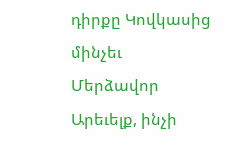դիրքը Կովկասից մինչեւ Մերձավոր Արեւելք, ինչի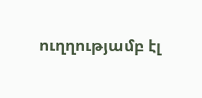ուղղությամբ էլ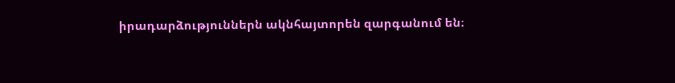իրադարձություններն ակնհայտորեն զարգանում են։